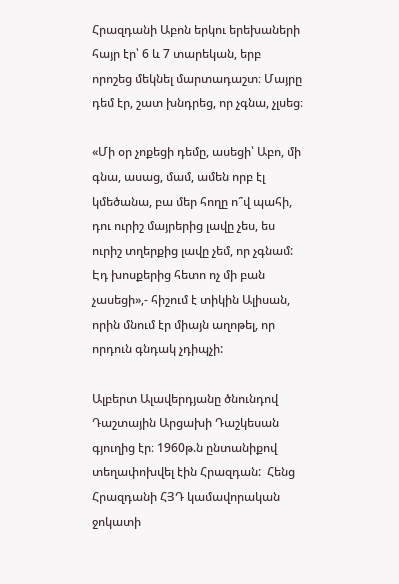Հրազդանի Աբոն երկու երեխաների հայր էր՝ 6 և 7 տարեկան, երբ որոշեց մեկնել մարտադաշտ։ Մայրը դեմ էր, շատ խնդրեց, որ չգնա, չլսեց։

«Մի օր չոքեցի դեմը, ասեցի՝ Աբո, մի գնա, ասաց, մամ, ամեն որբ էլ կմեծանա, բա մեր հողը ո՞վ պահի, դու ուրիշ մայրերից լավը չես, ես ուրիշ տղերքից լավը չեմ, որ չգնամ: Էդ խոսքերից հետո ոչ մի բան չասեցի»,- հիշում է տիկին Ալիսան, որին մնում էր միայն աղոթել, որ որդուն գնդակ չդիպչի:

Ալբերտ Ալավերդյանը ծնունդով Դաշտային Արցախի Դաշկեսան գյուղից էր։ 1960թ.ն ընտանիքով տեղափոխվել էին Հրազդան:  Հենց Հրազդանի ՀՅԴ կամավորական ջոկատի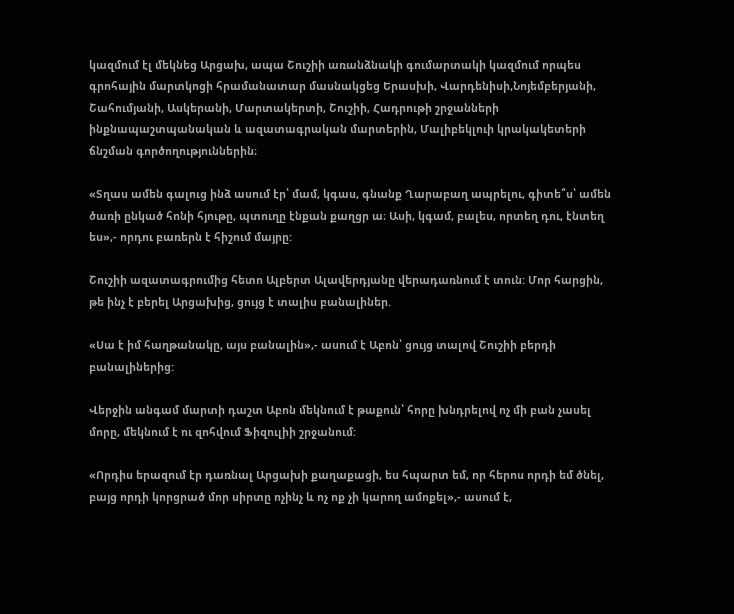կազմում էլ մեկնեց Արցախ, ապա Շուշիի առանձնակի գումարտակի կազմում որպես գրոհային մարտկոցի հրամանատար մասնակցեց Երասխի, Վարդենիսի,Նոյեմբերյանի, Շահումյանի, Ասկերանի, Մարտակերտի, Շուշիի, Հադրութի շրջանների ինքնապաշտպանական և ազատագրական մարտերին, Մալիբեկլուի կրակակետերի ճնշման գործողություններին։

«Տղաս ամեն գալուց ինձ ասում էր՝ մամ, կգաս, գնանք Ղարաբաղ ապրելու, գիտե՞ս՝ ամեն ծառի ընկած հոնի հյութը, պտուղը էնքան քաղցր ա։ Ասի, կգամ, բալես, որտեղ դու, էնտեղ ես»,- որդու բառերն է հիշում մայրը:

Շուշիի ազատագրումից հետո Ալբերտ Ալավերդյանը վերադառնում է տուն: Մոր հարցին, թե ինչ է բերել Արցախից, ցույց է տալիս բանալիներ.

«Սա է իմ հաղթանակը, այս բանալին»,- ասում է Աբոն՝ ցույց տալով Շուշիի բերդի բանալիներից:

Վերջին անգամ մարտի դաշտ Աբոն մեկնում է թաքուն՝ հորը խնդրելով ոչ մի բան չասել մորը, մեկնում է ու զոհվում Ֆիզուլիի շրջանում:

«Որդիս երազում էր դառնալ Արցախի քաղաքացի, ես հպարտ եմ, որ հերոս որդի եմ ծնել, բայց որդի կորցրած մոր սիրտը ոչինչ և ոչ ոք չի կարող ամոքել»,- ասում է,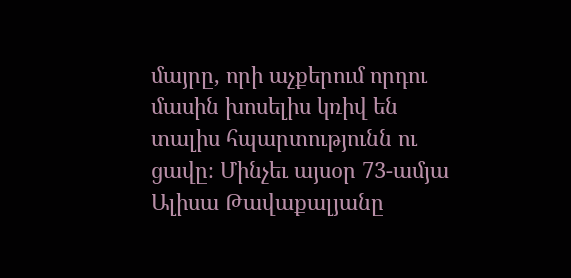մայրը, որի աչքերում որդու մասին խոսելիս կռիվ են տալիս հպարտությունն ու ցավը։ Մինչեւ այսօր 73-ամյա Ալիսա Թավաքալյանը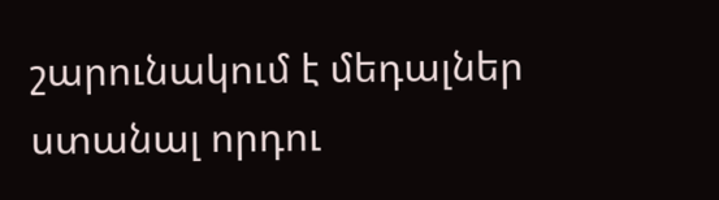շարունակում է մեդալներ ստանալ որդու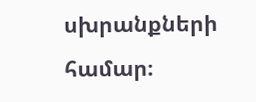սխրանքների համար։